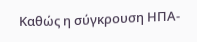Καθώς η σύγκρουση ΗΠΑ-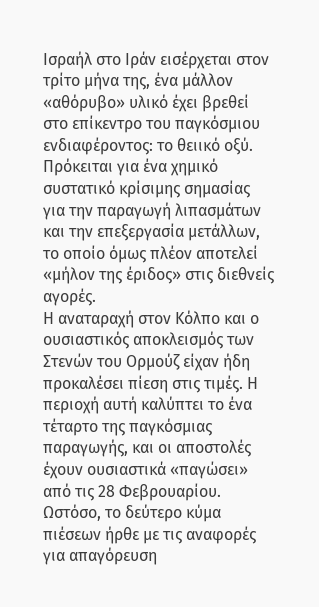Ισραήλ στο Ιράν εισέρχεται στον τρίτο μήνα της, ένα μάλλον «αθόρυβο» υλικό έχει βρεθεί στο επίκεντρο του παγκόσμιου ενδιαφέροντος: το θειικό οξύ. Πρόκειται για ένα χημικό συστατικό κρίσιμης σημασίας για την παραγωγή λιπασμάτων και την επεξεργασία μετάλλων, το οποίο όμως πλέον αποτελεί «μήλον της έριδος» στις διεθνείς αγορές.
Η αναταραχή στον Κόλπο και ο ουσιαστικός αποκλεισμός των Στενών του Ορμούζ είχαν ήδη προκαλέσει πίεση στις τιμές. Η περιοχή αυτή καλύπτει το ένα τέταρτο της παγκόσμιας παραγωγής, και οι αποστολές έχουν ουσιαστικά «παγώσει» από τις 28 Φεβρουαρίου. Ωστόσο, το δεύτερο κύμα πιέσεων ήρθε με τις αναφορές για απαγόρευση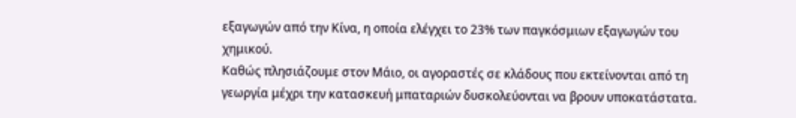εξαγωγών από την Κίνα, η οποία ελέγχει το 23% των παγκόσμιων εξαγωγών του χημικού.
Καθώς πλησιάζουμε στον Μάιο, οι αγοραστές σε κλάδους που εκτείνονται από τη γεωργία μέχρι την κατασκευή μπαταριών δυσκολεύονται να βρουν υποκατάστατα.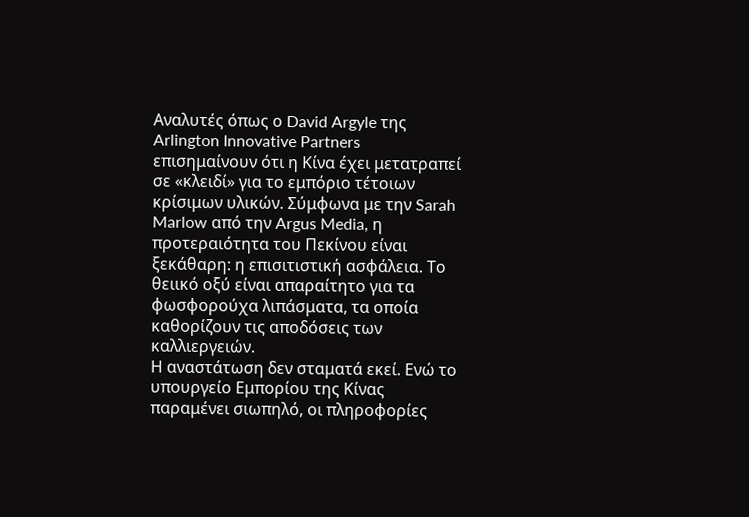Αναλυτές όπως ο David Argyle της Arlington Innovative Partners επισημαίνουν ότι η Κίνα έχει μετατραπεί σε «κλειδί» για το εμπόριο τέτοιων κρίσιμων υλικών. Σύμφωνα με την Sarah Marlow από την Argus Media, η προτεραιότητα του Πεκίνου είναι ξεκάθαρη: η επισιτιστική ασφάλεια. Το θειικό οξύ είναι απαραίτητο για τα φωσφορούχα λιπάσματα, τα οποία καθορίζουν τις αποδόσεις των καλλιεργειών.
Η αναστάτωση δεν σταματά εκεί. Ενώ το υπουργείο Εμπορίου της Κίνας παραμένει σιωπηλό, οι πληροφορίες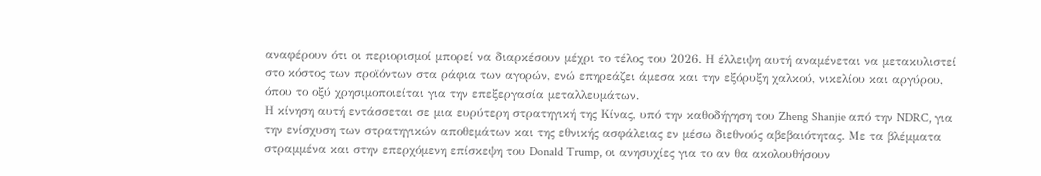αναφέρουν ότι οι περιορισμοί μπορεί να διαρκέσουν μέχρι το τέλος του 2026. Η έλλειψη αυτή αναμένεται να μετακυλιστεί στο κόστος των προϊόντων στα ράφια των αγορών, ενώ επηρεάζει άμεσα και την εξόρυξη χαλκού, νικελίου και αργύρου, όπου το οξύ χρησιμοποιείται για την επεξεργασία μεταλλευμάτων.
Η κίνηση αυτή εντάσσεται σε μια ευρύτερη στρατηγική της Κίνας, υπό την καθοδήγηση του Zheng Shanjie από την NDRC, για την ενίσχυση των στρατηγικών αποθεμάτων και της εθνικής ασφάλειας εν μέσω διεθνούς αβεβαιότητας. Με τα βλέμματα στραμμένα και στην επερχόμενη επίσκεψη του Donald Trump, οι ανησυχίες για το αν θα ακολουθήσουν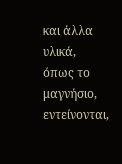και άλλα υλικά, όπως το μαγνήσιο, εντείνονται,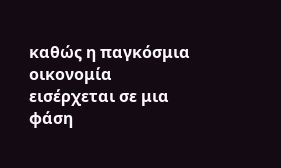καθώς η παγκόσμια οικονομία εισέρχεται σε μια φάση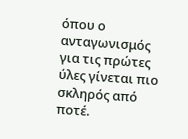όπου ο ανταγωνισμός για τις πρώτες ύλες γίνεται πιο σκληρός από ποτέ.